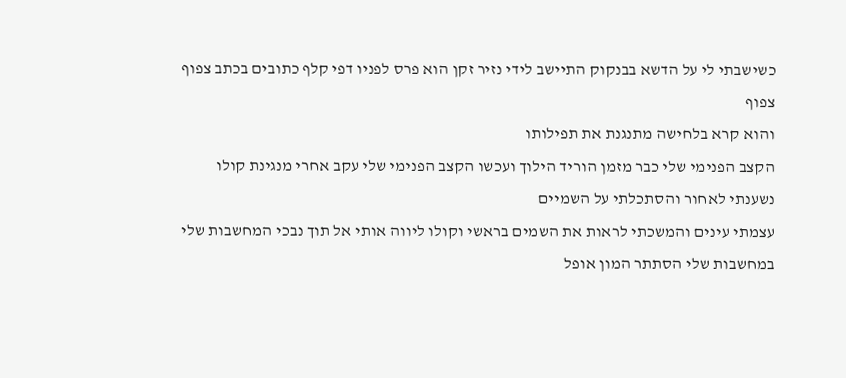כשישבתי לי על הדשא בבנקוק התיישב לידי נזיר זקן הוא פרס לפניו דפי קלף כתובים בכתב צפוף צפוף
והוא קרא בלחישה מתנגנת את תפילותו
הקצב הפנימי שלי כבר מזמן הוריד הילוך ועכשו הקצב הפנימי שלי עקב אחרי מנגינת קולו
נשענתי לאחור והסתכלתי על השמיים
עצמתי עינים והמשכתי לראות את השמים בראשי וקולו ליווה אותי אל תוך נבכי המחשבות שלי
במחשבות שלי הסתתר המון אופל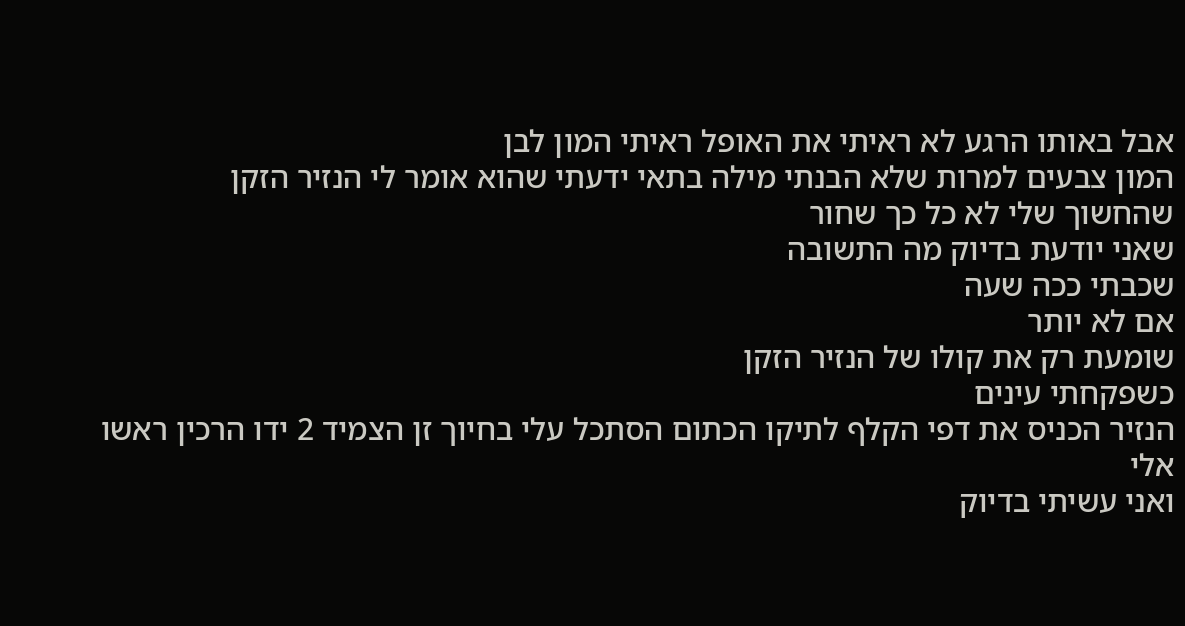אבל באותו הרגע לא ראיתי את האופל ראיתי המון לבן
המון צבעים למרות שלא הבנתי מילה בתאי ידעתי שהוא אומר לי הנזיר הזקן
שהחשוך שלי לא כל כך שחור
שאני יודעת בדיוק מה התשובה
שכבתי ככה שעה
אם לא יותר
שומעת רק את קולו של הנזיר הזקן
כשפקחתי עינים
הנזיר הכניס את דפי הקלף לתיקו הכתום הסתכל עלי בחיוך זן הצמיד 2 ידו הרכין ראשו אלי
ואני עשיתי בדיוק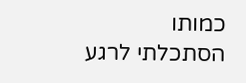כמותו
הסתכלתי לרגע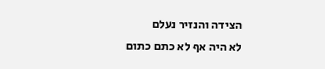הצידה והנזיר נעלם
לא היה אף לא כתם כתום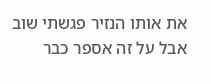את אותו הנזיר פגשתי שוב אבל על זה אספר כבר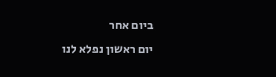ביום אחר
יום ראשון נפלא לנו